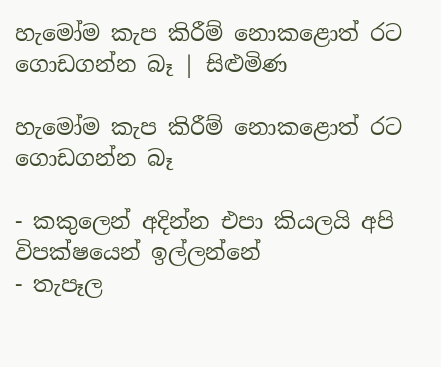හැමෝම කැප කිරීම් නොකළොත් රට ගොඩගන්න බෑ | සිළුමිණ

හැමෝම කැප කිරීම් නොකළොත් රට ගොඩගන්න බෑ

- කකුලෙන් අදින්න එපා කියලයි අපි විපක්ෂයෙන් ඉල්ලන්නේ
- තැපෑල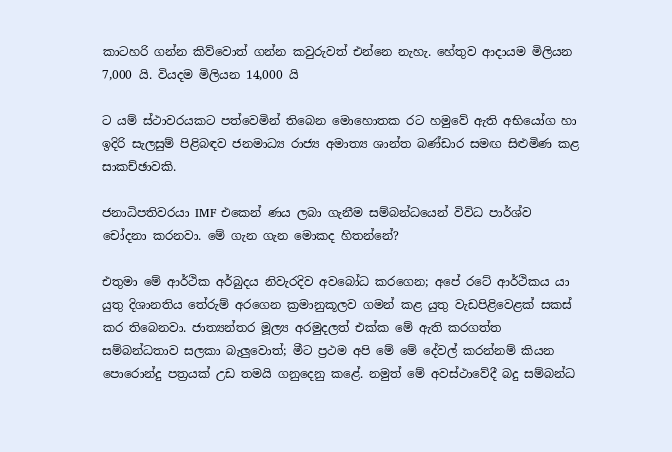කාටහරි ගන්න කිව්වොත් ගන්න කවුරුවත් එන්නෙ නැහැ. හේතුව ආදායම මිලියන 7,000 යි. වියදම මිලියන 14,000 යි

ට යම් ස්ථාවරයකට පත්වෙමින් තිබෙන මොහොතක රට හමුවේ ඇති අභියෝග හා ඉදිරි සැලසුම් පිළිබඳව ජනමාධ්‍ය රාජ්‍ය අමාත්‍ය ශාන්ත බණ්ඩාර සමඟ සිළුමිණ කළ සාකච්ඡාවකි.

ජනාධිපතිවරයා IMF එකෙන් ණය ලබා ගැනීම සම්බන්ධයෙන් විවිධ පාර්ශ්ව චෝදනා කරනවා. මේ ගැන ගැන මොකද හිතන්නේ?

එතුමා මේ ආර්ථික අර්බුදය නිවැරදිව අවබෝධ කරගෙන; අපේ රටේ ආර්ථිකය යා යුතු දිශානතිය තේරුම් අරගෙන ක්‍රමානුකූලව ගමන් කළ යුතු වැඩපිළිවෙළක් සකස් කර තිබෙනවා. ජාත්‍යන්තර මූල්‍ය අරමුදලත් එක්ක මේ ඇති කරගත්ත සම්බන්ධතාව සලකා බැලුවොත්; මීට ප්‍රථම අපි මේ මේ දේවල් කරන්නම් කියන පොරොන්දු පත්‍රයක් උඩ තමයි ගනුදෙනු කළේ. නමුත් මේ අවස්ථාවේදී බදු සම්බන්ධ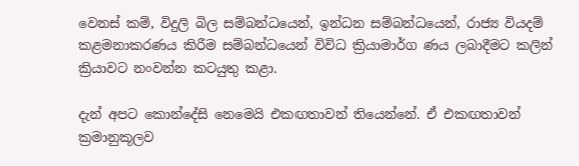වෙනස් කම්, විදුලි බිල සම්බන්ධයෙන්, ඉන්ධන සම්බන්ධයෙන්, රාජ්‍ය වියදම් කළමනාකරණය කිරීම සම්බන්ධයෙන් විවිධ ක්‍රියාමාර්ග ණය ලබාදීමට කලින් ක්‍රියාවට නංවන්න කටයුතු කළා.

දැන් අපට කොන්දේසි නෙමෙයි එකඟතාවන් තියෙන්නේ. ඒ එකඟතාවන් ක්‍රමානුකූලව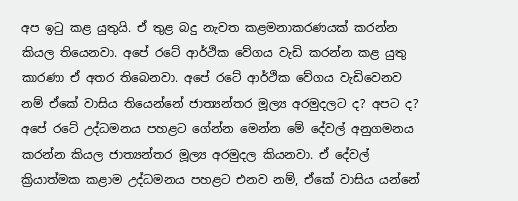අප ඉටු කළ යුතුයි. ඒ තුළ බදු නැවත කළමනාකරණයක් කරන්න කියල තියෙනවා. අපේ රටේ ආර්ථික වේගය වැඩි කරන්න කළ යුතු කාරණා ඒ අතර තිබෙනවා. අපේ රටේ ආර්ථික වේගය වැඩිවෙනව නම් ඒකේ වාසිය තියෙන්නේ ජාත්‍යන්තර මූල්‍ය අරමුදලට ද? අපට ද? අපේ රටේ උද්ධමනය පහළට ගේන්න මෙන්න මේ දේවල් අනුගමනය කරන්න කියල ජාත්‍යන්තර මූල්‍ය අරමුදල කියනවා. ඒ දේවල් ක්‍රියාත්මක කළාම උද්ධමනය පහළට එනව නම්, ඒකේ වාසිය යන්නේ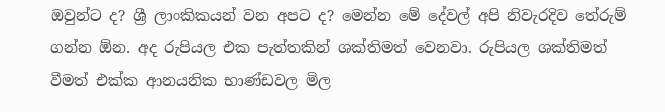ඔවුන්ට ද? ශ්‍රී ලාංකිකයන් වන අපට ද? මෙන්න මේ දේවල් අපි නිවැරදිව තේරුම් ගන්න ඕන. අද රුපියල එක පැත්තකින් ශක්තිමත් වෙනවා. රුපියල ශක්තිමත් වීමත් එක්ක ආනයනික භාණ්ඩවල මිල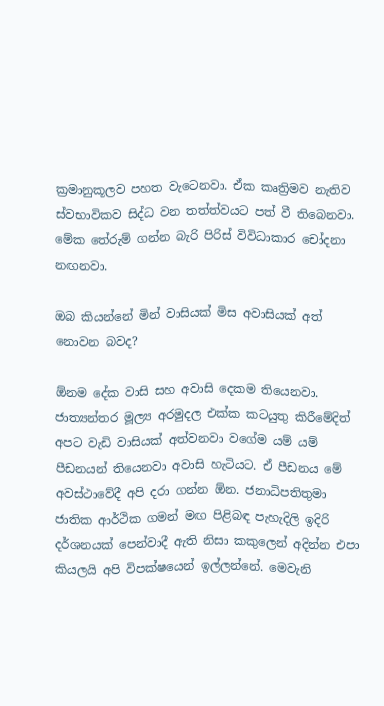ක්‍රමානුකූලව පහත වැටෙනවා. ඒක කෘත්‍රිමව නැතිව ස්වභාවිකව සිද්ධ වන තත්ත්වයට පත් වී තිබෙනවා. මේක තේරුම් ගන්න බැරි පිරිස් විවිධාකාර චෝදනා නඟනවා.

ඔබ කියන්නේ මින් වාසියක් මිස අවාසියක් අත් නොවන බවද?

ඕනම දේක වාසි සහ අවාසි දෙකම තියෙනවා. ජාත්‍යන්තර මූල්‍ය අරමුදල එක්ක කටයුතු කිරීමේදිත් අපට වැඩි වාසියක් අත්වනවා වගේම යම් යම් පීඩනයන් තියෙනවා අවාසි හැටියට. ඒ පීඩනය මේ අවස්ථාවේදී අපි දරා ගන්න ඕන. ජනාධිපතිතුමා ජාතික ආර්ථික ගමන් මඟ පිළිබඳ පැහැදිලි ඉදිරි දර්ශනයක් පෙන්වාදී ඇති නිසා කකුලෙන් අදින්න එපා කියලයි අපි විපක්ෂයෙන් ඉල්ලන්නේ. මෙවැනි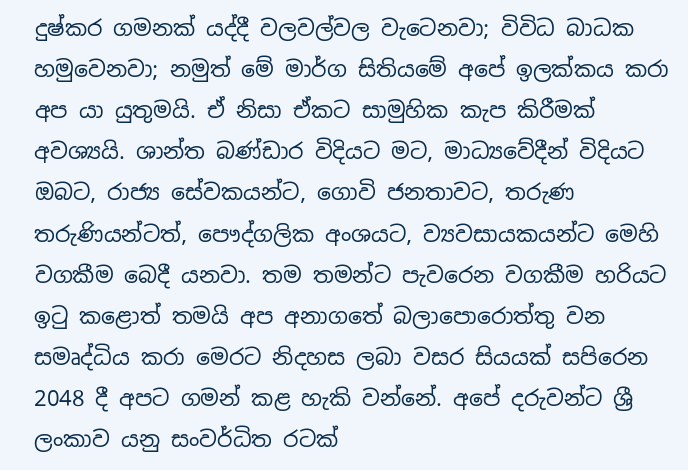දුෂ්කර ගමනක් යද්දී වලවල්වල වැටෙනවා; විවිධ බාධක හමුවෙනවා; නමුත් මේ මාර්ග සිතියමේ අපේ ඉලක්කය කරා අප යා යුතුමයි. ඒ නිසා ඒකට සාමුහික කැප කිරීමක් අවශ්‍යයි. ශාන්ත බණ්ඩාර විදියට මට, මාධ්‍යවේදීන් විදියට ඔබට, රාජ්‍ය සේවකයන්ට, ගොවි ජනතාවට, තරුණ තරුණියන්ටත්, පෞද්ගලික අංශයට, ව්‍යවසායකයන්ට මෙහි වගකීම බෙදී යනවා. තම තමන්ට පැවරෙන වගකීම හරියට ඉටු කළොත් තමයි අප අනාගතේ බලාපොරොත්තු වන සමෘද්ධිය කරා මෙරට නිදහස ලබා වසර සියයක් සපිරෙන 2048 දී අපට ගමන් කළ හැකි වන්නේ. අපේ දරුවන්ට ශ්‍රී ලංකාව යනු සංවර්ධිත රටක්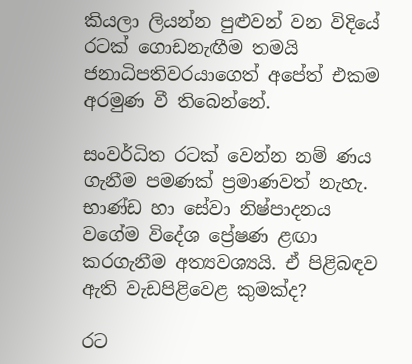කියලා ලියන්න පුළුවන් වන විදියේ රටක් ගොඩනැඟීම තමයි ජනාධිපතිවරයාගෙත් අපේත් එකම අරමුණ වී තිබෙන්නේ.

සංවර්ධිත රටක් වෙන්න නම් ණය ගැනීම පමණක් ප්‍රමාණවත් නැහැ. භාණ්ඩ හා සේවා නිෂ්පාදනය වගේම විදේශ ප්‍රේෂණ ළඟා කරගැනීම අත්‍යවශ්‍යයි. ඒ පිළිබඳව ඇති වැඩපිළිවෙළ කුමක්ද?

රට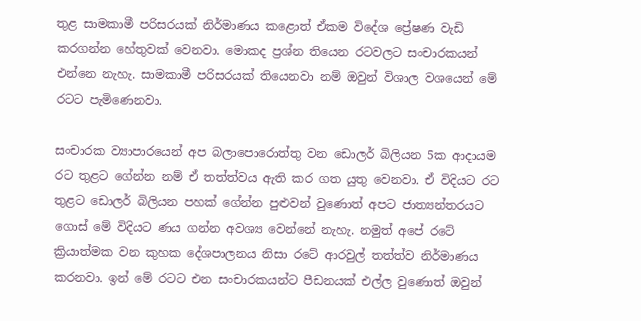තුළ සාමකාමී පරිසරයක් නිර්මාණය කළොත් ඒකම විදේශ ප්‍රේෂණ වැඩි කරගන්න හේතුවක් වෙනවා. මොකද ප්‍රශ්න තියෙන රටවලට සංචාරකයන් එන්නෙ නැහැ. සාමකාමී පරිසරයක් තියෙනවා නම් ඔවුන් විශාල වශයෙන් මේ රටට පැමිණෙනවා.

සංචාරක ව්‍යාපාරයෙන් අප බලාපොරොත්තු වන ඩොලර් බිලියන 5ක ආදායම රට තුළට ගේන්න නම් ඒ තත්ත්වය ඇති කර ගත යුතු වෙනවා. ඒ විදියට රට තුළට ඩොලර් බිලියන පහක් ගේන්න පුළුවන් වුණොත් අපට ජාත්‍යන්තරයට ගොස් මේ විදියට ණය ගන්න අවශ්‍ය වෙන්නේ නැහැ. නමුත් අපේ රටේ ක්‍රියාත්මක වන කුහක දේශපාලනය නිසා රටේ ආරවුල් තත්ත්ව නිර්මාණය කරනවා. ඉන් මේ රටට එන සංචාරකයන්ට පීඩනයක් එල්ල වුණොත් ඔවුන්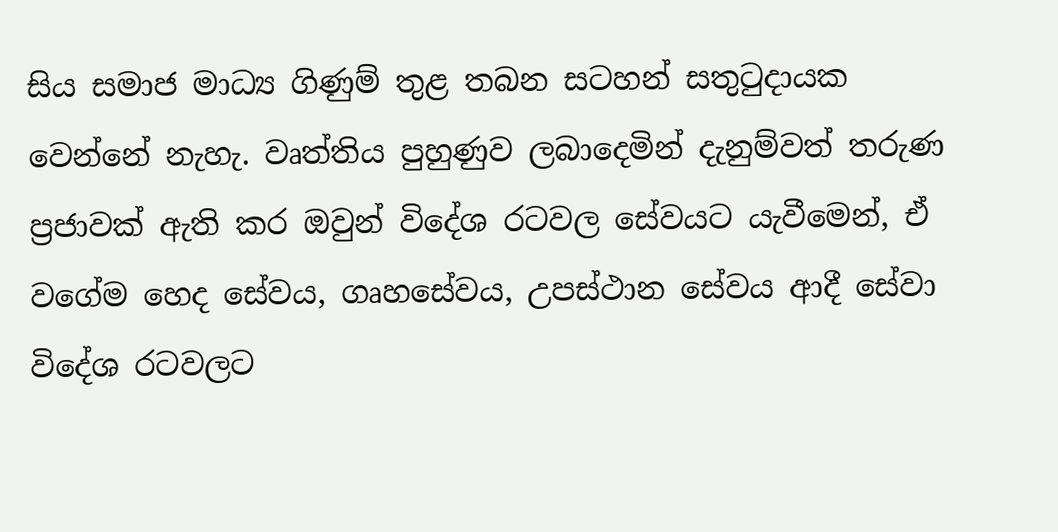සිය සමාජ මාධ්‍ය ගිණුම් තුළ තබන සටහන් සතුටුදායක වෙන්නේ නැහැ. වෘත්තිය පුහුණුව ලබාදෙමින් දැනුම්වත් තරුණ ප්‍රජාවක් ඇති කර ඔවුන් විදේශ රටවල සේවයට යැවීමෙන්, ඒ වගේම හෙද සේවය, ගෘහසේවය, උපස්ථාන සේවය ආදී සේවා විදේශ රටවලට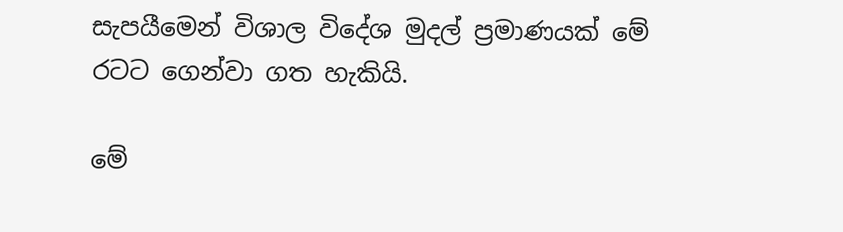සැපයීමෙන් විශාල විදේශ මුදල් ප්‍රමාණයක් මේ රටට ගෙන්වා ගත හැකියි.

මේ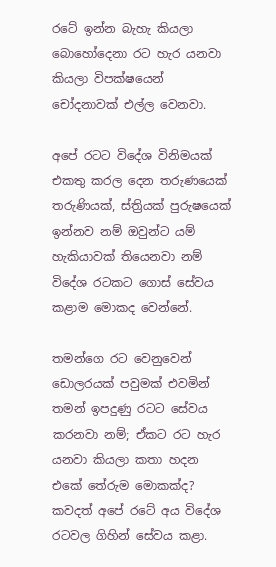රටේ ඉන්න බැහැ කියලා බොහෝදෙනා රට හැර යනවා කියලා විපක්ෂයෙන් චෝදනාවක් එල්ල වෙනවා.

අපේ රටට විදේශ විනිමයක් එකතු කරල දෙන තරුණයෙක් තරුණියක්, ස්ත්‍රියක් පුරුෂයෙක් ඉන්නව නම් ඔවුන්ට යම් හැකියාවක් තියෙනවා නම් විදේශ රටකට ගොස් සේවය කළාම මොකද වෙන්නේ.

තමන්ගෙ රට වෙනුවෙන් ඩොලරයක් පවුමක් එවමින් තමන් ඉපදුණු රටට සේවය කරනවා නම්; ඒකට රට හැර යනවා කියලා කතා හදන එකේ තේරුම මොකක්ද? කවදත් අපේ රටේ අය විදේශ රටවල ගිහින් සේවය කළා.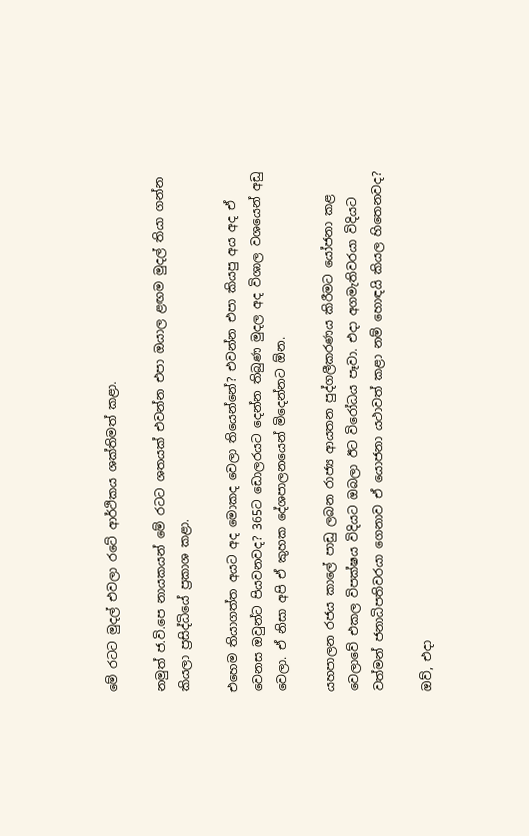මේ රටට මුදල් එවලා රටේ ආර්ථිකය ශක්තිමත් කළා.

නමුත් ජ.වි.පෙ නායකයන් මේ රටට ශතයක් එවන්න එපා ඔයාල ළඟම මුදල් තියා ගන්න කියලා ප්‍රසිද්ධියේ ප්‍රකාශ කළා.

එහෙම තියාගත්ත අයට අද මොකද වෙලා තියෙන්නේ? එවන්න එපා කියපු අය අද ඒ වෙනස ඔවුන්ට පියවනවද? 365ට ඩොලරයට දෙන්න තිබුණ මුදල අද විශාල වශයෙන් අඩු වෙලා. ඒ නිසා අපි ඒ කුහක දේශපාලනයෙන් මිදෙන්නට ඕන.

යහපාලන රජය කාලේ පාඩු ලබන රාජ්‍ය ආයතන පුද්ගලීකරණය කිරීමට යෝජනා කළ වෙලාවේ එකල විපක්ෂය විදියට ඔබලා ඊට විරෝධය පෑවා. එදා අගමැතිවරයා විදියට වත්මන් ජනාධිපතිවරයා ගෙනාව ඒ යොජනා යථාවත් කළා නම් හොඳයි කියල හිතෙනවද?

ඔව්, එදා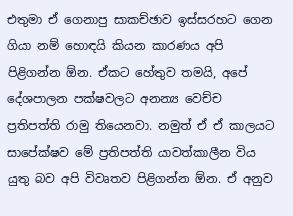එතුමා ඒ ගෙනාපු සාකච්ඡාව ඉස්සරහට ගෙන ගියා නම් හොඳයි කියන කාරණය අපි පිළිගන්න ඕන. ඒකට හේතුව තමයි, අපේ දේශපාලන පක්ෂවලට අනන්‍ය වෙච්ච ප්‍රතිපත්ති රාමු තියෙනවා. නමුත් ඒ ඒ කාලයට සාපේක්ෂව මේ ප්‍රතිපත්ති යාවත්කාලීන විය යුතු බව අපි විවෘතව පිළිගන්න ඕන. ඒ අනුව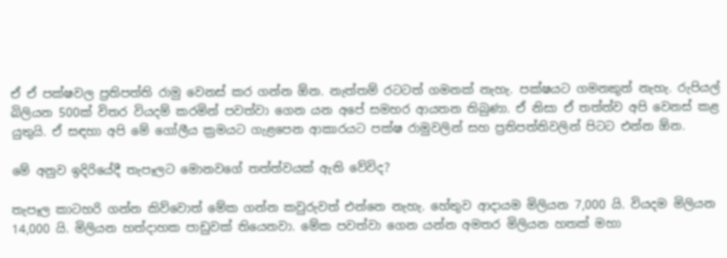ඒ ඒ පක්ෂවල ප්‍රතිපත්ති රාමු වෙනස් කර ගන්න ඕන. නැත්තම් රටටත් ගමනක් නැහැ. පක්ෂයට ගමනකුත් නැහැ. රුපියල් බිලියන 500ක් විතර වියදම් කරමින් පවත්වා ගෙන යන අපේ සමහර ආයතන තිබුණා. ඒ නිසා ඒ තත්ත්ව අපි වෙනස් කළ යුතුයි. ඒ සඳහා අපි මේ ගෝලීය ක්‍රමයට ගැළපෙන ආකාරයට පක්ෂ රාමුවලින් සහ ප්‍රතිපත්තිවලින් පිටට එන්න ඕන.

මේ අනුව ඉදිරියේදී තැපෑලට මොනවගේ තත්ත්වයක් ඇති වේවිද?

තැපෑල කාටහරි ගන්න කිව්වොත් මේක ගන්න කවුරුවත් එන්නෙ නැහැ. හේතුව ආදායම මිලියන 7,000 යි. වියදම මිලියන 14,000 යි. මිලියන හත්දාහක පාඩුවක් තියෙනවා. මේක පවත්වා ගෙන යන්න අමතර මිලියන හතක් මහා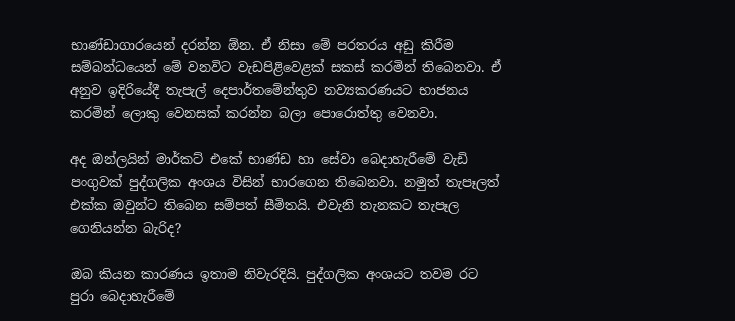භාණ්ඩාගාරයෙන් දරන්න ඕන. ඒ නිසා මේ පරතරය අඩු කිරීම සම්බන්ධයෙන් මේ වනවිට වැඩපිළිවෙළක් සකස් කරමින් තිබෙනවා. ඒ අනුව ඉදිරියේදී තැපැල් දෙපාර්තමේන්තුව නව්‍යකරණයට භාජනය කරමින් ලොකු වෙනසක් කරන්න බලා පොරොත්තු වෙනවා.

අද ඔන්ලයින් මාර්කට් එකේ භාණ්ඩ හා සේවා බෙදාහැරීමේ වැඩි පංගුවක් පුද්ගලික අංශය විසින් භාරගෙන තිබෙනවා. නමුත් තැපෑලත් එක්ක ඔවුන්ට තිබෙන සම්පත් සීමිතයි. එවැනි තැනකට තැපෑල ගෙනියන්න බැරිද?

ඔබ කියන කාරණය ඉතාම නිවැරදියි. පුද්ගලික අංශයට තවම රට පුරා බෙදාහැරීමේ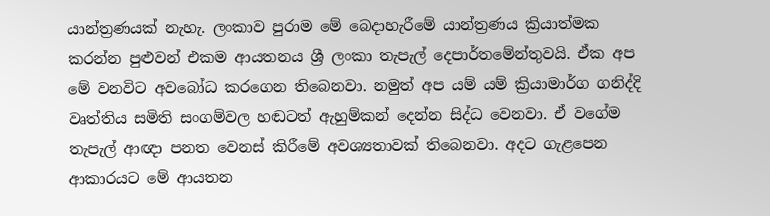යාන්ත්‍රණයක් නැහැ. ලංකාව පුරාම මේ බෙදාහැරීමේ යාන්ත්‍රණය ක්‍රියාත්මක කරන්න පුළුවන් එකම ආයතනය ශ්‍රී ලංකා තැපැල් දෙපාර්තමේන්තුවයි. ඒක අප මේ වනවිට අවබෝධ කරගෙන තිබෙනවා. නමුත් අප යම් යම් ක්‍රියාමාර්ග ගනිද්දි වෘත්තිය සමිති සංගම්වල හඬටත් ඇහුම්කන් දෙන්න සිද්ධ වෙනවා. ඒ වගේම තැපැල් ආඥා පනත වෙනස් කිරීමේ අවශ්‍යතාවක් තිබෙනවා. අදට ගැළපෙන ආකාරයට මේ ආයතන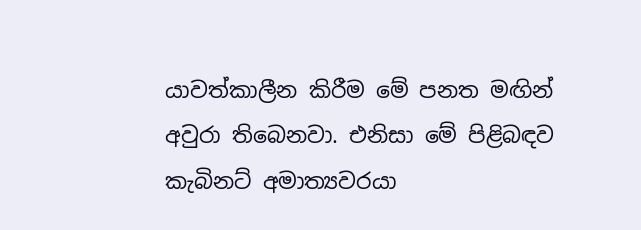යාවත්කාලීන කිරීම මේ පනත මඟින් අවුරා තිබෙනවා. එනිසා මේ පිළිබඳව කැබිනට් අමාත්‍යවරයා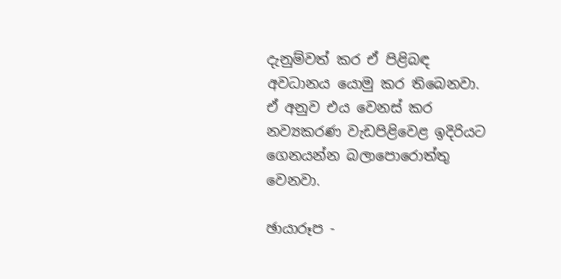දැනුම්වත් කර ඒ පිළිබඳ අවධානය යොමු කර තිබෙනවා. ඒ අනුව එය වෙනස් කර නව්‍යකරණ වැඩපිළිවෙළ ඉදිරියට ගෙනයන්න බලාපොරොත්තු වෙනවා.

ඡායාරූප -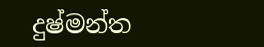දුෂ්මන්ත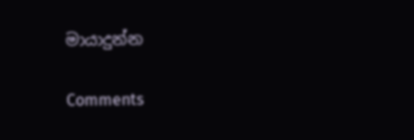මායාදුන්න

Comments